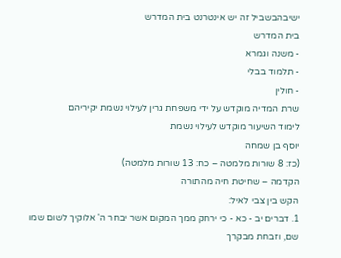ישיבהבשביל זה יש אינטרנט בית המדרש
בית המדרש
- משנה וגמרא
- תלמוד בבלי
- חולין
שרת המדיה מוקדש על ידי משפחת גרין לעילוי נשמת יקיריהם
לימוד השיעור מוקדש לעילוי נשמת
יוסף בן שמחה
(כז: 8 שורות מלמטה – כח: 13 שורות מלמטה)
הקדמה – שחיטת חיה מהתורה
הקש בין צבי לאיל:
1. דברים יב - כא - כי ירחק ממך המקום אשר יבחר ה' אלוקיך לשום שמו שם, וזבחת מבקרך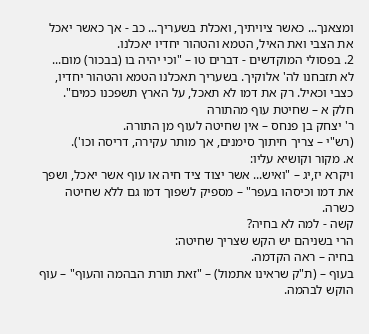ומצאנך... כאשר ציויתיך, ואכלת בשעריך... כב - אך כאשר יאכל את הצבי ואת האיל, הטמא והטהור יחדיו יאכלנו.
2. בפסולי המוקדשים - דברים טו – "וכי יהיה בו (בבכור) מום... לא תזבחנו לה' אלוקיך. בשעריך תאכלנו הטמא והטהור יחדיו, כצבי וכאיל. רק את דמו לא תאכל, על הארץ תשפכנו כמים".
חלק א – שחיטת עוף מהתורה
ר' יצחק בן פנחס – אין שחיטה לעוף מן התורה.
(רש"י – צריך חיתוך סימנים, אך מותר עקירה, דריסה וכו').
א. מקור וקושיא עליו:
ויקרא יז,יג – "ואיש... אשר יצוד ציד חיה או עוף אשר יאכל, ושפך את דמו וכיסהו בעפר" – מספיק לשפוך דמו גם ללא שחיטה כשרה.
קשה - למה לא בחיה?
הרי בשניהם יש הקש שצריך שחיטה:
בחיה – ראה הקדמה.
בעוף – (ת"ק שראינו אתמול) – "זאת תורת הבהמה והעוף" – עוף הוקש לבהמה.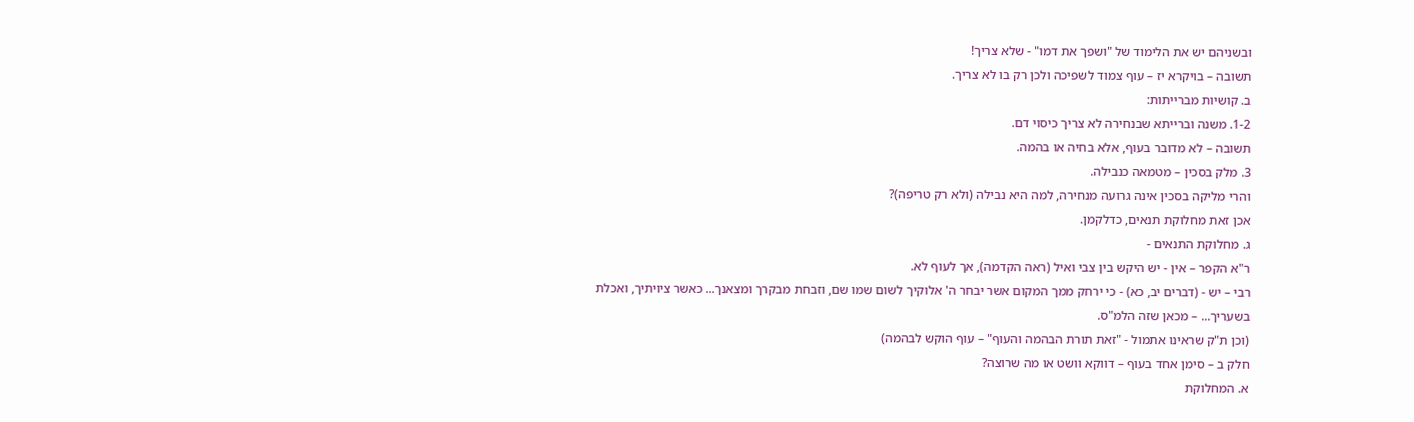ובשניהם יש את הלימוד של "ושפך את דמו" - שלא צריך!
תשובה – בויקרא יז – עוף צמוד לשפיכה ולכן רק בו לא צריך.
ב. קושיות מברייתות:
1-2. משנה וברייתא שבנחירה לא צריך כיסוי דם.
תשובה – לא מדובר בעוף, אלא בחיה או בהמה.
3. מלק בסכין – מטמאה כנבילה.
והרי מליקה בסכין אינה גרועה מנחירה, למה היא נבילה (ולא רק טריפה)?
אכן זאת מחלוקת תנאים, כדלקמן.
ג. מחלוקת התנאים -
ר"א הקפר – אין - יש היקש בין צבי ואיל (ראה הקדמה), אך לעוף לא.
רבי – יש - (דברים יב, כא) - כי ירחק ממך המקום אשר יבחר ה' אלוקיך לשום שמו שם, וזבחת מבקרך ומצאנך... כאשר ציויתיך, ואכלת בשעריך... – מכאן שזה הלמ"ס.
(וכן ת"ק שראינו אתמול - "זאת תורת הבהמה והעוף" – עוף הוקש לבהמה)
חלק ב – סימן אחד בעוף – דווקא וושט או מה שרוצה?
א. המחלוקת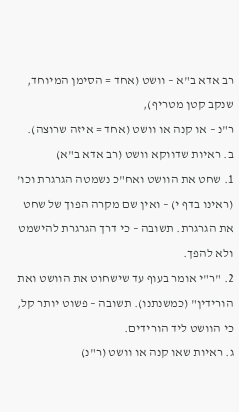רב אדא ב"א – וושט (אחד = הסימן המיוחד, שנקב קטן מטריף),
ר"נ – או קנה או וושט (אחד = איזה שרוצה).
ב. ראיות שדווקא וושט (רב אדא ב"א)
1. שחט את הוושט ואח"כ נשמטה הגרגרת וכו' (ראינו בדף י) – ואין שם מקרה הפוך של שחט את הגרגרת. תשובה – כי דרך הגרגרת להישמט ולא להפך.
2. "ר"י אומר בעוף עד שישחוט את הוושט ואת הורידין" (כמשנתנו). תשובה – פשוט יותר קל, כי הוושט ליד הורידים.
ג. ראיות שאו קנה או וושט (ר"נ)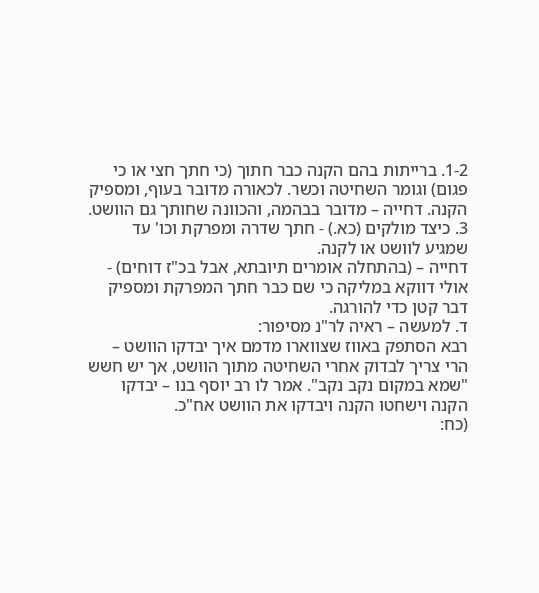1-2. ברייתות בהם הקנה כבר חתוך (כי חתך חצי או כי פגום) וגומר השחיטה וכשר. לכאורה מדובר בעוף, ומספיק הקנה. דחייה – מדובר בבהמה, והכוונה שחותך גם הוושט.
3. כיצד מולקים (כא.) - חתך שדרה ומפרקת וכו' עד שמגיע לוושט או לקנה.
דחייה – (בהתחלה אומרים תיובתא, אבל בכ"ז דוחים) - אולי דווקא במליקה כי שם כבר חתך המפרקת ומספיק דבר קטן כדי להורגה.
ד. למעשה – ראיה לר"נ מסיפור:
רבא הסתפק באווז שצווארו מדמם איך יבדקו הוושט – הרי צריך לבדוק אחרי השחיטה מתוך הוושט, אך יש חשש "שמא במקום נקב נקב". אמר לו רב יוסף בנו – יבדקו הקנה וישחטו הקנה ויבדקו את הוושט אח"כ.
(כח: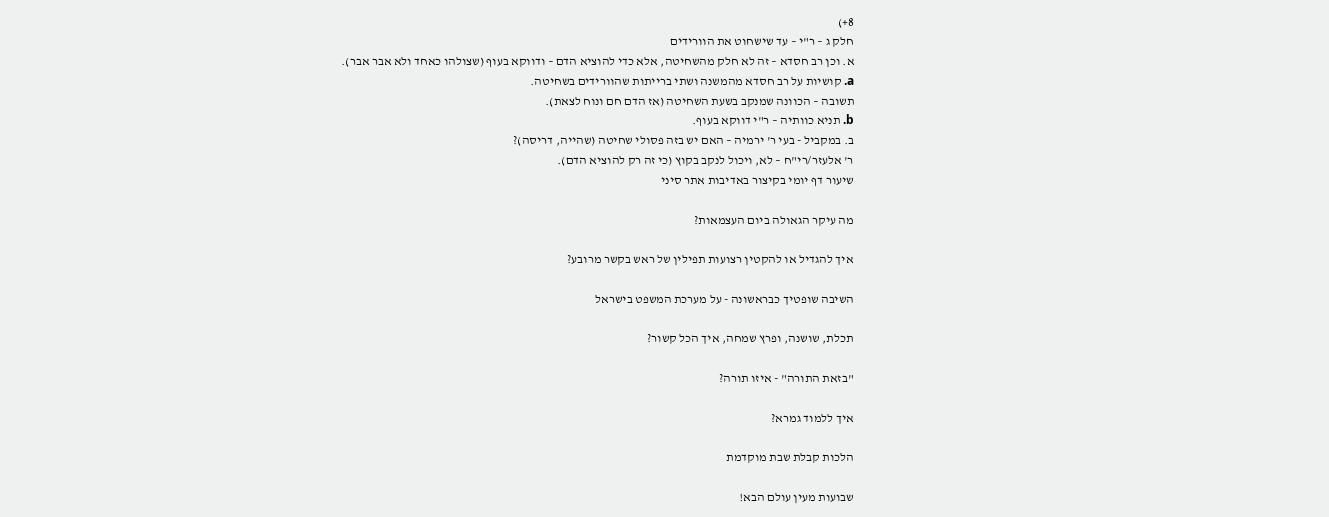8+)
חלק ג – ר"י – עד שישחוט את הוורידים
א. וכן רב חסדא – זה לא חלק מהשחיטה, אלא כדי להוציא הדם – ודווקא בעוף (שצולהו כאחד ולא אבר אבר).
a. קושיות על רב חסדא מהמשנה ושתי ברייתות שהוורידים בשחיטה.
תשובה – הכוונה שמנקב בשעת השחיטה (אז הדם חם ונוח לצאת).
b. תניא כוותיה – ר"י דווקא בעוף.
ב. במקביל - בעי ר' ירמיה – האם יש בזה פסולי שחיטה (שהייה, דריסה)?
ר' אלעזר/רי"ח – לא, ויכול לנקב בקוץ (כי זה רק להוציא הדם).
שיעור דף יומי בקיצור באדיבות אתר סיני

מה עיקר הגאולה ביום העצמאות?

איך להגדיל או להקטין רצועות תפילין של ראש בקשר מרובע?

השיבה שופטיך כבראשונה - על מערכת המשפט בישראל

תכלת, שושנה, ופרץ שמחה, איך הכל קשור?

"בזאת התורה" - איזו תורה?

איך ללמוד גמרא?

הלכות קבלת שבת מוקדמת

שבועות מעין עולם הבא!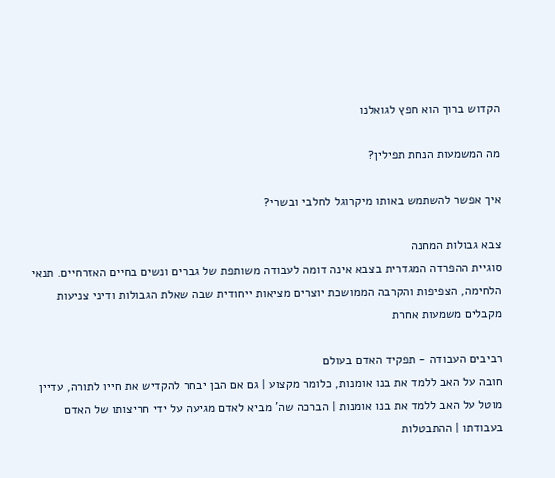הקדוש ברוך הוא חפץ לגואלנו

מה המשמעות הנחת תפילין?

איך אפשר להשתמש באותו מיקרוגל לחלבי ובשרי?

צבא גבולות המחנה
סוגיית ההפרדה המגדרית בצבא אינה דומה לעבודה משותפת של גברים ונשים בחיים האזרחיים. תנאי הלחימה, הצפיפות והקרבה הממושכת יוצרים מציאות ייחודית שבה שאלת הגבולות ודיני צניעות מקבלים משמעות אחרת

רביבים העבודה - תפקיד האדם בעולם
חובה על האב ללמד את בנו אומנות, כלומר מקצוע | גם אם הבן יבחר להקדיש את חייו לתורה, עדיין מוטל על האב ללמד את בנו אומנות | הברכה שה' מביא לאדם מגיעה על ידי חריצותו של האדם בעבודתו | ההתבטלות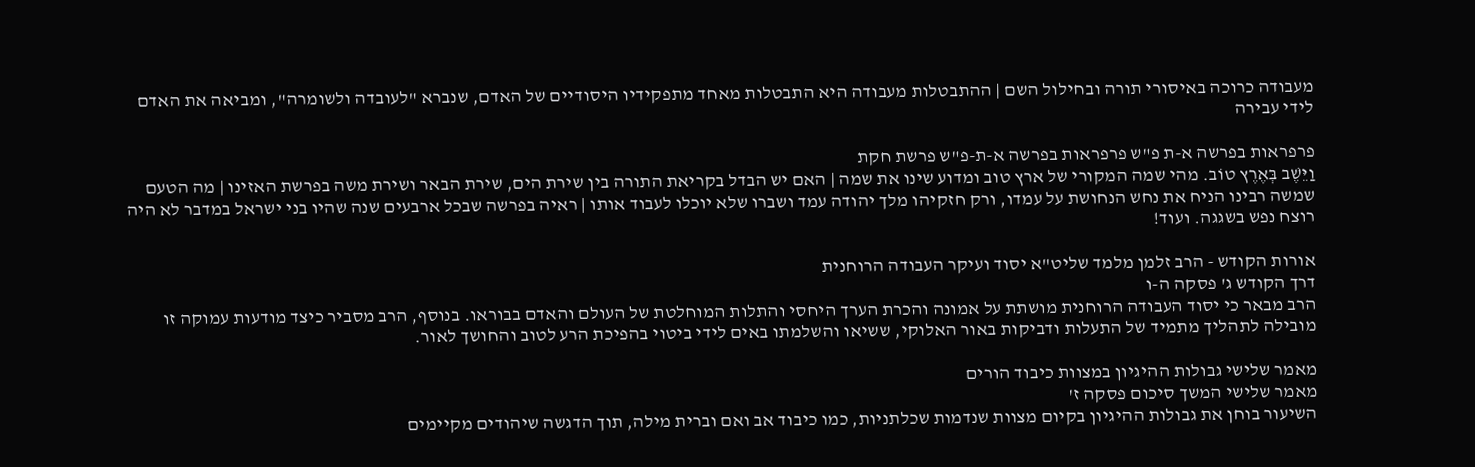מעבודה כרוכה באיסורי תורה ובחילול השם | ההתבטלות מעבודה היא התבטלות מאחד מתפקידיו היסודיים של האדם, שנברא "לעובדה ולשומרה", ומביאה את האדם לידי עבירה

פרפראות בפרשה א-ת פ"ש פרפראות בפרשה א-ת-פ"ש פרשת חקת
וַיֵּשֶׁב בְּאֶרֶץ טוֹב. מהי שמה המקורי של ארץ טוב ומדוע שינו את שמה | האם יש הבדל בקריאת התורה בין שירת הים, שירת הבאר ושירת משה בפרשת האזינו | מה הטעם שמשה רבינו הניח את נחש הנחושת על עמדו, ורק חזקיהו מלך יהודה עמד ושברו שלא יוכלו לעבוד אותו | ראיה בפרשה שבכל ארבעים שנה שהיו בני ישראל במדבר לא היה רוצח נפש בשגגה. ועוד!

אורות הקודש - הרב זלמן מלמד שליט"א יסוד ועיקר העבודה הרוחנית
דרך הקודש ג' פסקה ה-ו
הרב מבאר כי יסוד העבודה הרוחנית מושתת על אמונה והכרת הערך היחסי והתלות המוחלטת של העולם והאדם בבוראו. בנוסף, הרב מסביר כיצד מודעות עמוקה זו מובילה לתהליך מתמיד של התעלות ודביקות באור האלוקי, ששיאו והשלמתו באים לידי ביטוי בהפיכת הרע לטוב והחושך לאור.

מאמר שלישי גבולות ההיגיון במצוות כיבוד הורים
מאמר שלישי המשך סיכום פסקה ז'
השיעור בוחן את גבולות ההיגיון בקיום מצוות שנדמות שכלתניות, כמו כיבוד אב ואם וברית מילה, תוך הדגשה שיהודים מקיימים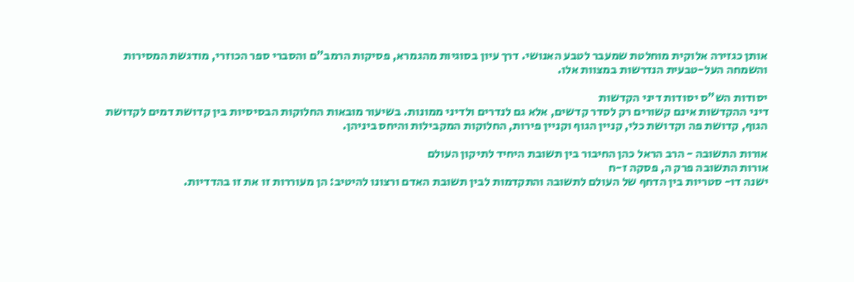אותן כגזירה אלוקית מוחלטת שמעבר לטבע האנושי. דרך עיון בסוגיות מהגמרא, פסיקות הרמב"ם והסברי ספר הכוזרי, מודגשת המסירות והשמחה העל-טבעית הנדרשות במצוות אלו.

יסודות הש"ס יסודות דיני הקדשות
דיני ההקדשות אינם קשורים רק לסדר קדשים, אלא גם לנדרים ולדיני ממונות. בשיעור מובאות החלוקות הבסיסיות בין קדושת דמים לקדושת הגוף, קדושת פה וקדושת כלי, קניין הגוף וקניין פירות, החלוקות המקבילות והיחס ביניהן.

אורות התשובה - הרב הראל כהן החיבור בין תשובת היחיד לתיקון העולם
אורות התשובה פרק ה, פסקה ז-ח
ישנה דו- סטריות בין הדחף של העולם לתשובה והתקדמות לבין תשובת האדם ורצונו להיטיב: הן מעוררות זו את זו בהדדיות.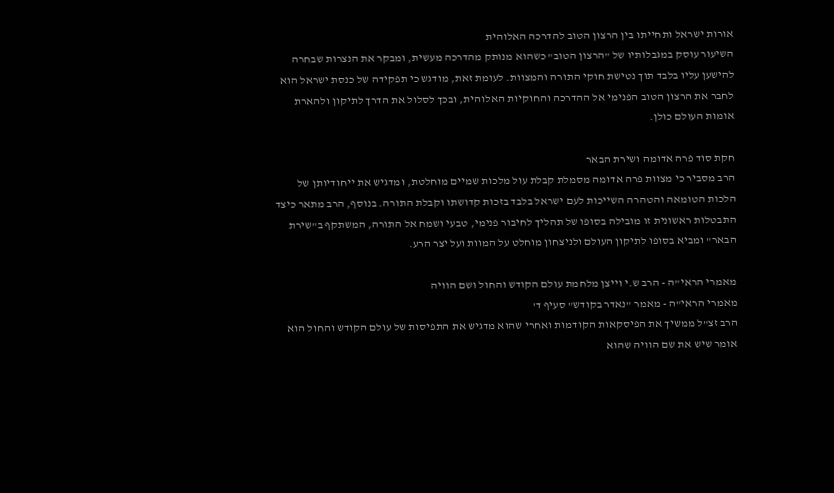אורות ישראל ותחייתו בין הרצון הטוב להדרכה האלוהית
השיעור עוסק במגבלותיו של "הרצון הטוב" כשהוא מנותק מהדרכה מעשית, ומבקר את הנצרות שבחרה להישען עליו בלבד תוך נטישת חוקי התורה והמצוות. לעומת זאת, מודגש כי תפקידה של כנסת ישראל הוא לחבר את הרצון הטוב הפנימי אל ההדרכה והחוקיות האלוהית, ובכך לסלול את הדרך לתיקון ולהארת אומות העולם כולן.

חקת סוד פרה אדומה ושירת הבאר
הרב מסביר כי מצוות פרה אדומה מסמלת קבלת עול מלכות שמיים מוחלטת, ומדגיש את ייחודיותן של הלכות הטומאה והטהרה השייכות לעם ישראל בלבד בזכות קדושתו וקבלת התורה. בנוסף, הרב מתאר כיצד התבטלות ראשונית זו מובילה בסופו של תהליך לחיבור פנימי, טבעי ושמח אל התורה, המשתקף ב"שירת הבאר" ומביא בסופו לתיקון העולם ולניצחון מוחלט על המוות ועל יצר הרע.

מאמרי הראי"ה - הרב ש.י וייצן מלחמת עולם הקודש והחול ושם הוויה
מאמרי הראי"ה - מאמר "נאדר בקודש" סעיף ד'
הרב זצ"ל ממשיך את הפיסקאות הקודמות ואחרי שהוא מדגיש את התפיסות של עולם הקודש והחול הוא אומר שיש את שם הוויה שהוא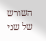השורש של שני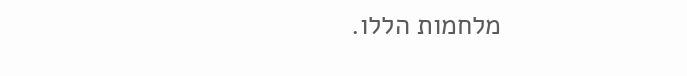מלחמות הללו.